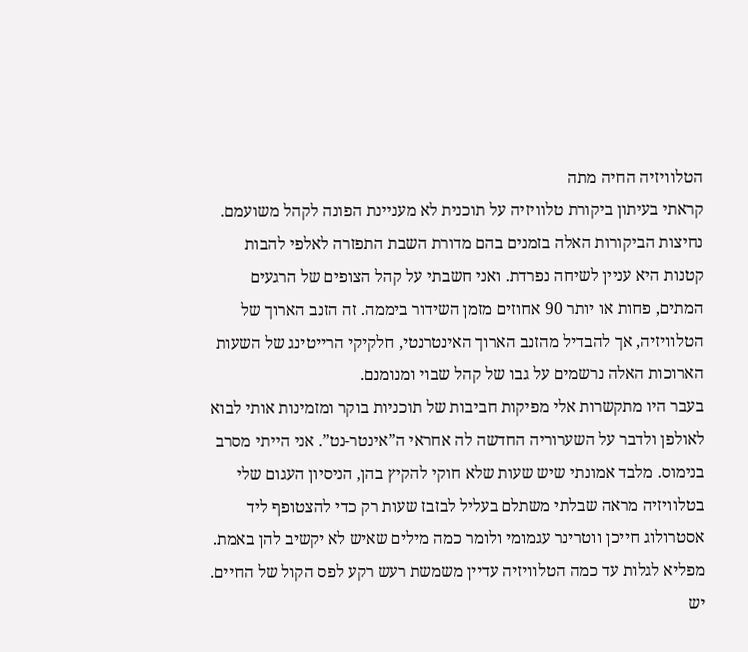הטלוויזיה החיה מתה
קראתי בעיתון ביקורת טלוויזיה על תוכנית לא מעניינת הפונה לקהל משועמם. נחיצות הביקורות האלה בזמנים בהם מדורת השבת התפזרה לאלפי להבות קטנות היא עניין לשיחה נפרדת. ואני חשבתי על קהל הצופים של הרגעים המתים, פחות או יותר 90 אחוזים מזמן השידור ביממה. זה הזנב הארוך של הטלוויזיה, אך להבדיל מהזנב הארוך האינטרנטי, חלקיקי הרייטינג של השעות הארוכות האלה נרשמים על גבו של קהל שבוי ומנומנם.
בעבר היו מתקשרות אלי מפיקות חביבות של תוכניות בוקר ומזמינות אותי לבוא לאולפן ולדבר על השערוריה החדשה לה אחראי ה”אינטר-נט”. אני הייתי מסרב בנימוס. מלבד אמונתי שיש שעות שלא חוקי להקיץ בהן, הניסיון העגום שלי בטלוויזיה מראה שבלתי משתלם בעליל לבזבז שעות רק כדי להצטופף ליד אסטרולוג חייכן ווטרינר עגמומי ולומר כמה מילים שאיש לא יקשיב להן באמת.
מפליא לגלות עד כמה הטלוויזיה עדיין משמשת רעש רקע לפס הקול של החיים. יש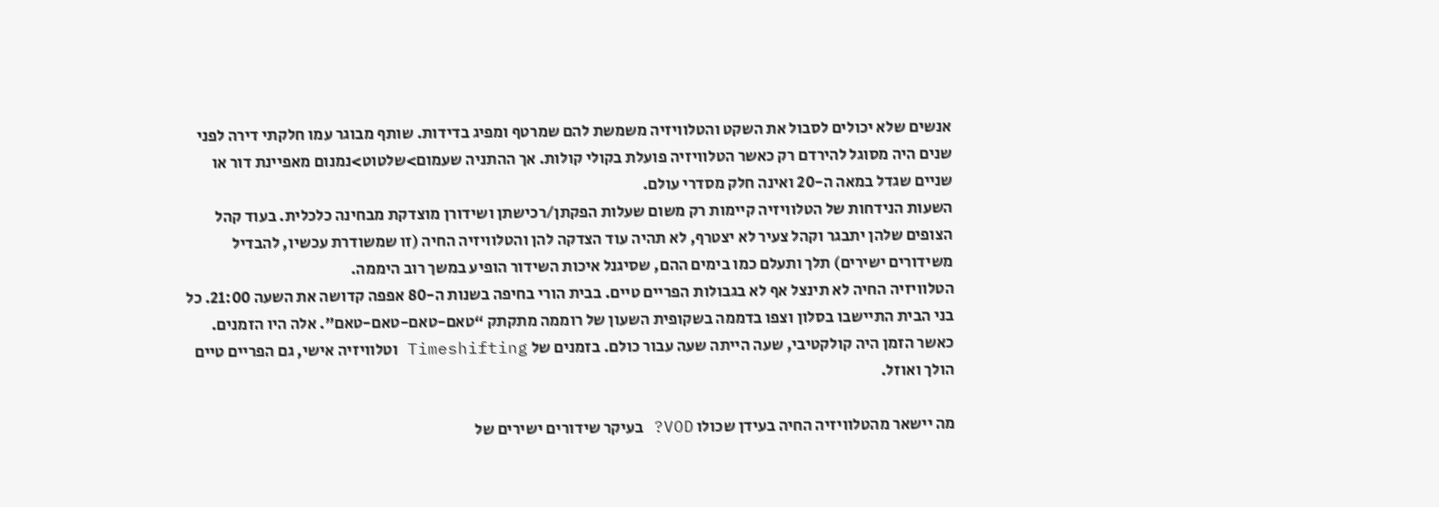אנשים שלא יכולים לסבול את השקט והטלוויזיה משמשת להם שמרטף ומפיג בדידות. שותף מבוגר עמו חלקתי דירה לפני שנים היה מסוגל להירדם רק כאשר הטלוויזיה פועלת בקולי קולות. אך ההתניה שעמום>שלטוט>נמנום מאפיינת דור או שניים שגדל במאה ה-20 ואינה חלק מסדרי עולם.
השעות הנידחות של הטלוויזיה קיימות רק משום שעלות הפקתן/רכישתן ושידורן מוצדקת מבחינה כלכלית. בעוד קהל הצופים שלהן יתבגר וקהל צעיר לא יצטרף, לא תהיה עוד הצדקה להן והטלוויזיה החיה (זו שמשודרת עכשיו, להבדיל משידורים ישירים) תלך ותעלם כמו בימים ההם, שסיגנל איכות השידור הופיע במשך רוב היממה.
הטלוויזיה החיה לא תינצל אף לא בגבולות הפריים טיים. בבית הורי בחיפה בשנות ה-80 אפפה קדושה את השעה 21:00. כל בני הבית התיישבו בסלון וצפו בדממה בשקופית השעון של רוממה מתקתק “טאם-טאם-טאם-טאם”. אלה היו הזמנים. כאשר הזמן היה קולקטיבי, שעה הייתה שעה עבור כולם. בזמנים של Timeshifting וטלוויזיה אישי, גם הפריים טיים הולך ואוזל.

מה יישאר מהטלוויזיה החיה בעידן שכולו VOD? בעיקר שידורים ישירים של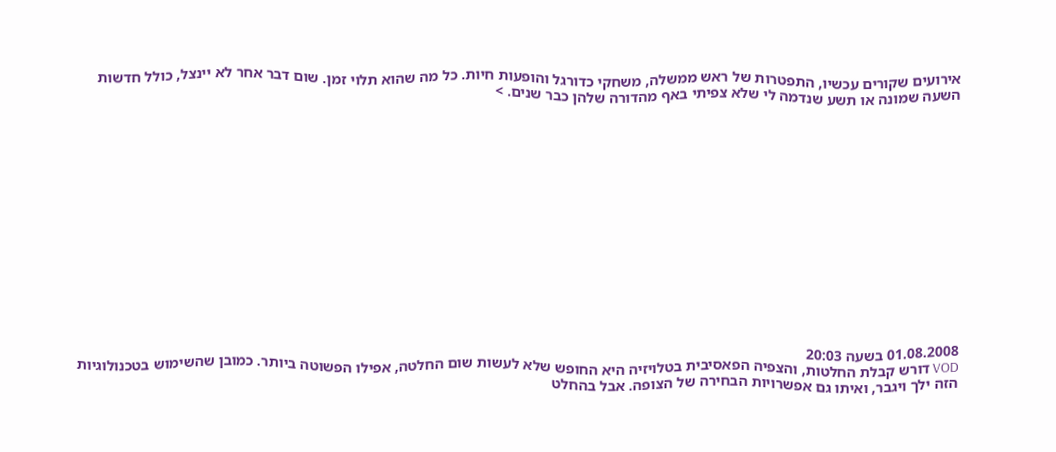אירועים שקורים עכשיו, התפטרות של ראש ממשלה, משחקי כדורגל והופעות חיות. כל מה שהוא תלוי זמן. שום דבר אחר לא יינצל, כולל חדשות השעה שמונה או תשע שנדמה לי שלא צפיתי באף מהדורה שלהן כבר שנים. >















01.08.2008 בשעה 20:03
VOD דורש קבלת החלטות, והצפיה הפאסיבית בטלויזיה היא החופש שלא לעשות שום החלטה, אפילו הפשוטה ביותר. כמובן שהשימוש בטכנולוגיות הזה ילך ויגבר, ואיתו גם אפשרויות הבחירה של הצופה. אבל בהחלט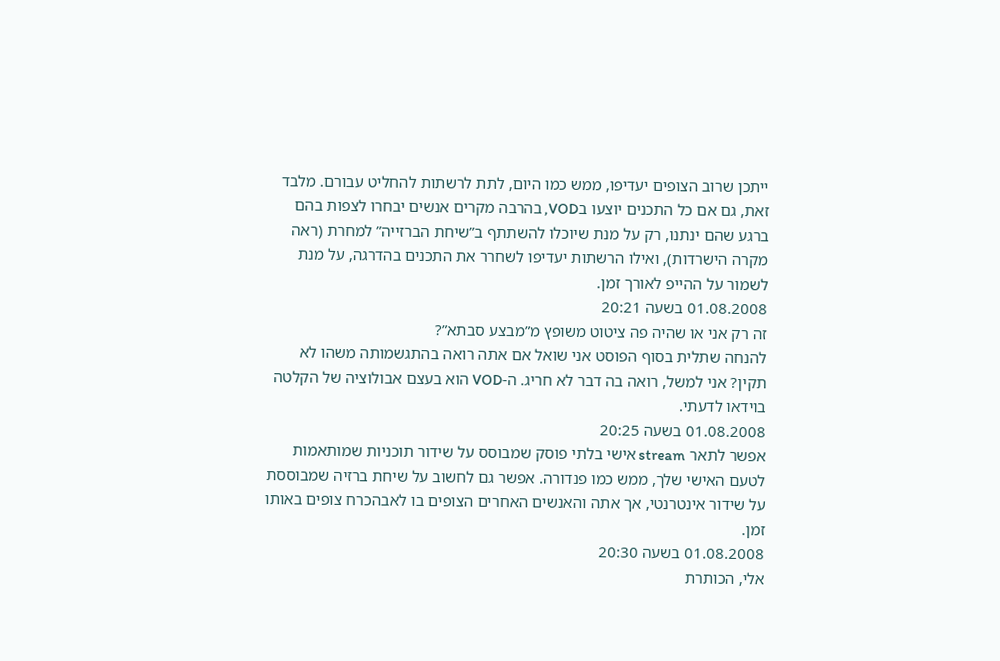ייתכן שרוב הצופים יעדיפו, ממש כמו היום, לתת לרשתות להחליט עבורם. מלבד זאת, גם אם כל התכנים יוצעו בVOD, בהרבה מקרים אנשים יבחרו לצפות בהם ברגע שהם ינתנו, רק על מנת שיוכלו להשתתף ב”שיחת הברזייה” למחרת (ראה מקרה הישרדות), ואילו הרשתות יעדיפו לשחרר את התכנים בהדרגה, על מנת לשמור על ההייפ לאורך זמן.
01.08.2008 בשעה 20:21
זה רק אני או שהיה פה ציטוט משופץ מ”מבצע סבתא”?
להנחה שתלית בסוף הפוסט אני שואל אם אתה רואה בהתגשמותה משהו לא תקין? אני למשל, רואה בה דבר לא חריג. ה-VOD הוא בעצם אבולוציה של הקלטה בוידאו לדעתי.
01.08.2008 בשעה 20:25
אפשר לתאר stream אישי בלתי פוסק שמבוסס על שידור תוכניות שמותאמות לטעם האישי שלך, ממש כמו פנדורה. אפשר גם לחשוב על שיחת ברזיה שמבוססת על שידור אינטרנטי, אך אתה והאנשים האחרים הצופים בו לאבהכרח צופים באותו זמן.
01.08.2008 בשעה 20:30
אלי, הכותרת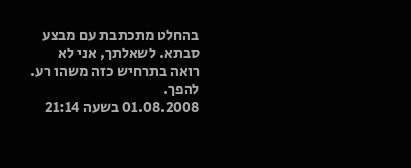בהחלט מתכתבת עם מבצע סבתא. לשאלתך, אני לא רואה בתרחיש כזה משהו רע. להפך.
01.08.2008 בשעה 21:14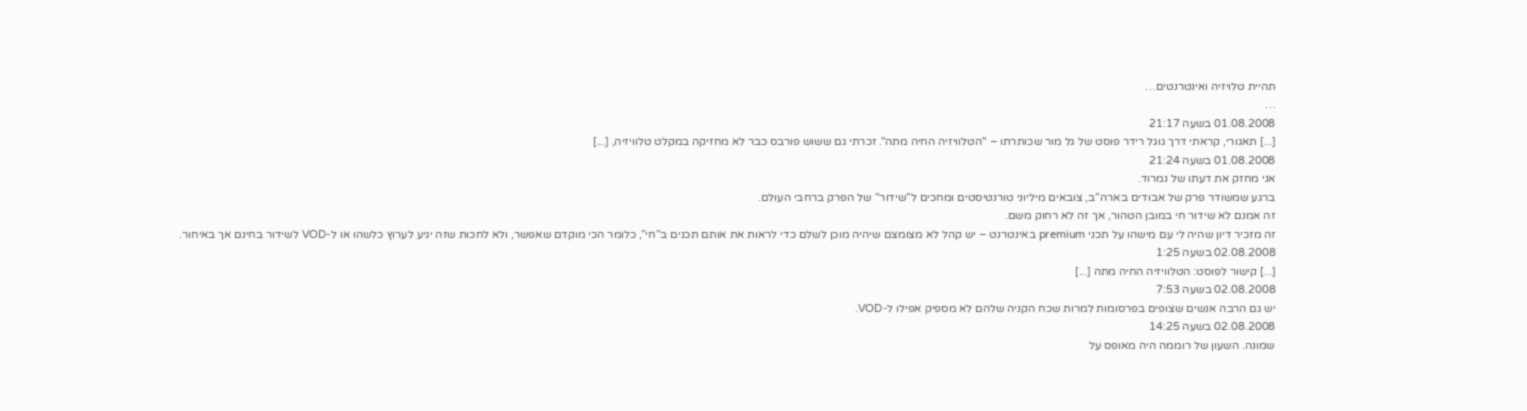תהיית טלויזיה ואינטרנטים…
…
01.08.2008 בשעה 21:17
[...] תאגורי, קראתי דרך גוגל רידר פוסט של גל מור שכותרתו – "הטלוויזיה החיה מתה". זכרתי גם ששוש פורבס כבר לא מחזיקה במקלט טלוויזיה, [...]
01.08.2008 בשעה 21:24
אני מחזק את דעתו של נמרוד.
ברגע שמשודר פרק של אבודים בארה”ב, צובאים מיליוני טורנטיסטים ומחכים ל”שידור” של הפרק ברחבי העולם.
זה אמנם לא שידור חי במובן הטהור, אך זה לא רחוק משם.
זה מזכיר דיון שהיה לי עם מישהו על תכני premium באינטרנט – יש קהל לא מצומצם שיהיה מוכן לשלם כדי לראות את אותם תכנים ב”חי”, כלומר הכי מוקדם שאפשר, ולא לחכות שזה יגיע לערוץ כלשהו או ל-VOD לשידור בחינם אך באיחור.
02.08.2008 בשעה 1:25
[...] קישור לפוסט: הטלוויזיה החיה מתה [...]
02.08.2008 בשעה 7:53
יש גם הרבה אנשים שצופים בפרסומות למרות שכח הקניה שלהם לא מספיק אפילו ל-VOD.
02.08.2008 בשעה 14:25
שמונה. השעון של רוממה היה מאופס על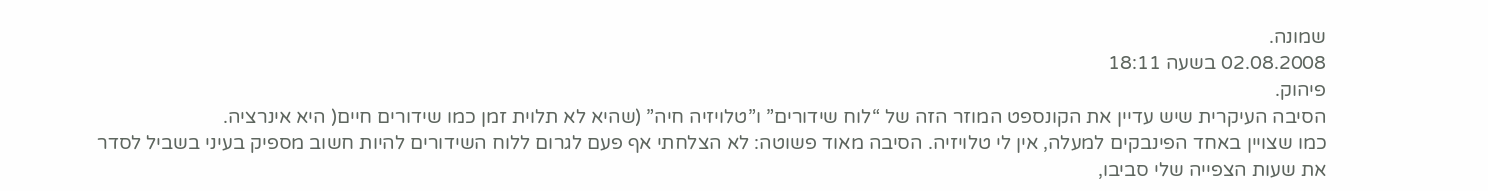שמונה.
02.08.2008 בשעה 18:11
פיהוק.
הסיבה העיקרית שיש עדיין את הקונספט המוזר הזה של “לוח שידורים” ו”טלויזיה חיה” (שהיא לא תלוית זמן כמו שידורים חיים( היא אינרציה.
כמו שצויין באחד הפינבקים למעלה, אין לי טלויזיה. הסיבה מאוד פשוטה: לא הצלחתי אף פעם לגרום ללוח השידורים להיות חשוב מספיק בעיני בשביל לסדר את שעות הצפייה שלי סביבו,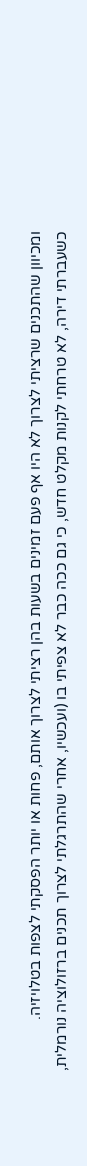ומכיוון שהתכנים שרציתי לצרוך לא היו אף פעם זמינים בשעות בהן רציתי לצרוך אותם, פחות או יותר הפסקתי לצפות בטלויזיה.
כשעברתי דירה, לא טרחתי לקנות מקלט חדש, כי גם ככה כבר לא צפיתי בו (ועכשיו, אחרי שהתרגלתי לצרוך תכנים ברזולוציה נורמלית,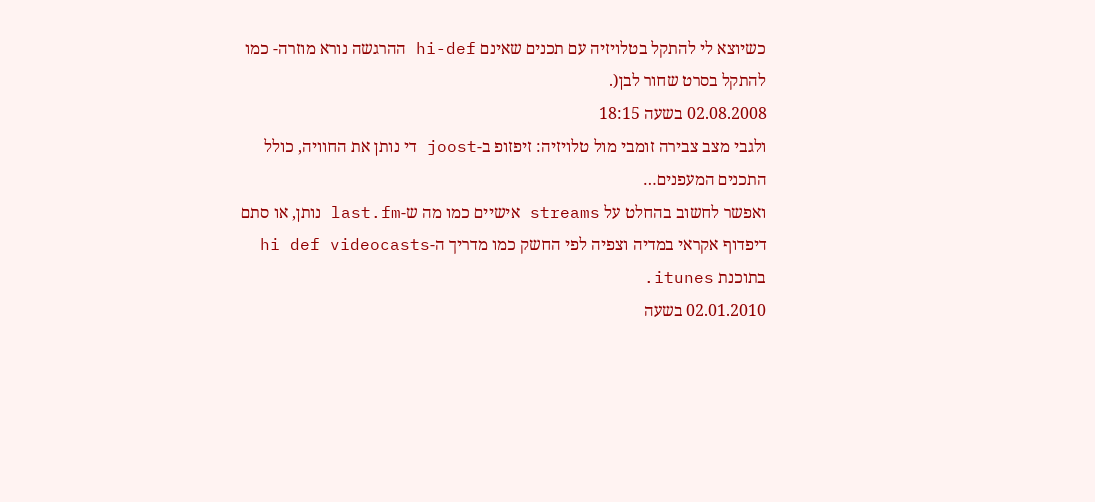כשיוצא לי להתקל בטלויזיה עם תכנים שאינם hi-def ההרגשה נורא מוזרה- כמו להתקל בסרט שחור לבן(.
02.08.2008 בשעה 18:15
ולגבי מצב צבירה זומבי מול טלויזיה: זיפזופ ב-joost די נותן את החוויה, כולל התכנים המעפנים…
ואפשר לחשוב בהחלט על streams אישיים כמו מה ש-last.fm נותן, או סתם דיפדוף אקראי במדיה וצפיה לפי החשק כמו מדריך ה-hi def videocasts בתוכנת itunes.
02.01.2010 בשעה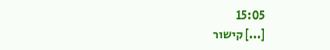15:05
[...] קישור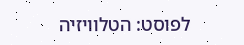לפוסט: הטלוויזיה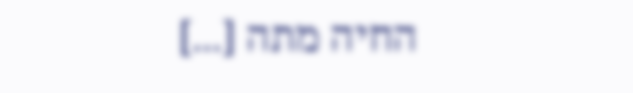החיה מתה [...]